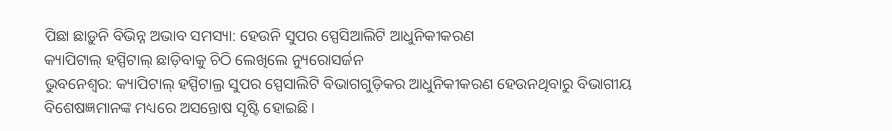ପିଛା ଛାଡ଼ୁନି ବିଭିନ୍ନ ଅଭାବ ସମସ୍ୟା: ହେଉନି ସୁପର ସ୍ପେସିଆଲିଟି ଆଧୁନିକୀକରଣ
କ୍ୟାପିଟାଲ୍ ହସ୍ପିଟାଲ୍ ଛାଡ଼ିବାକୁ ଚିଠି ଲେଖିଲେ ନ୍ୟୁରୋସର୍ଜନ
ଭୁବନେଶ୍ୱର: କ୍ୟାପିଟାଲ୍ ହସ୍ପିଟାଲ୍ର ସୁପର ସ୍ପେସାଲିଟି ବିଭାଗଗୁଡ଼ିକର ଆଧୁନିକୀକରଣ ହେଉନଥିବାରୁ ବିଭାଗୀୟ ବିଶେଷଜ୍ଞମାନଙ୍କ ମଧ୍ୟରେ ଅସନ୍ତୋଷ ସୃଷ୍ଟି ହୋଇଛି।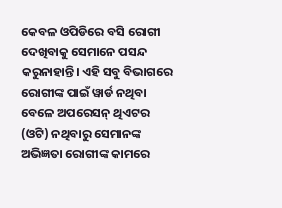କେବଳ ଓପିଡିରେ ବସି ରୋଗୀ ଦେଖିବାକୁ ସେମାନେ ପସନ୍ଦ କରୁନାହାନ୍ତି। ଏହି ସବୁ ବିଭାଗରେ ରୋଗୀଙ୍କ ପାଇଁ ୱାର୍ଡ ନଥିବା ବେଳେ ଅପରେସନ୍ ଥିଏଟର (ଓଟି) ନଥିବାରୁ ସେମାନଙ୍କ ଅଭିଜ୍ଞତା ରୋଗୀଙ୍କ କାମରେ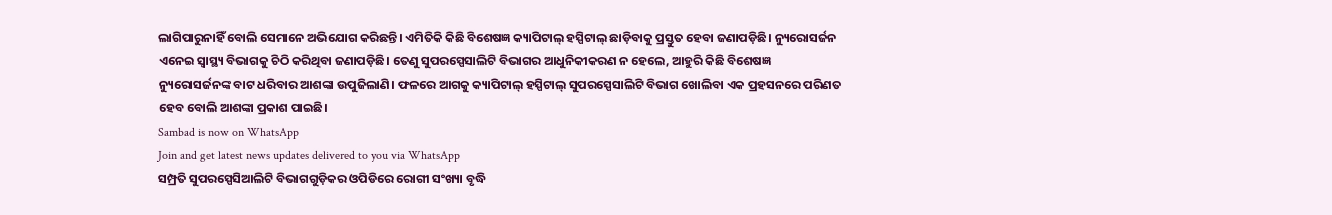ଲାଗିପାରୁନାହିଁ ବୋଲି ସେମାନେ ଅଭିଯୋଗ କରିଛନ୍ତି। ଏମିତିକି କିଛି ବିଶେଷଜ୍ଞ କ୍ୟାପିଟାଲ୍ ହସ୍ପିଟାଲ୍ ଛାଡ଼ିବାକୁ ପ୍ରସ୍ତୁତ ହେବା ଜଣାପଡ଼ିଛି। ନ୍ୟୁରୋସର୍ଜନ ଏନେଇ ସ୍ବାସ୍ଥ୍ୟ ବିଭାଗକୁ ଚିଠି କରିଥିବା ଜଣାପଡ଼ିଛି। ତେଣୁ ସୁପରସ୍ପେସାଲିଟି ବିଭାଗର ଆଧୁନିକୀକରଣ ନ ହେଲେ, ଆହୁରି କିଛି ବିଶେଷଜ୍ଞ ନ୍ୟୁରୋସର୍ଜନଙ୍କ ବାଟ ଧରିବାର ଆଶଙ୍କା ଉପୁଜିଲାଣି। ଫଳରେ ଆଗକୁ କ୍ୟାପିଟାଲ୍ ହସ୍ପିଟାଲ୍ ସୁପରସ୍ପେସାଲିଟି ବିଭାଗ ଖୋଲିବା ଏକ ପ୍ରହସନରେ ପରିଣତ ହେବ ବୋଲି ଆଶଙ୍କା ପ୍ରକାଶ ପାଇଛି।
Sambad is now on WhatsApp
Join and get latest news updates delivered to you via WhatsApp
ସମ୍ପ୍ରତି ସୁପରସ୍ପେସିଆଲିଟି ବିଭାଗଗୁଡ଼ିକର ଓପିଡିରେ ରୋଗୀ ସଂଖ୍ୟା ବୃଦ୍ଧି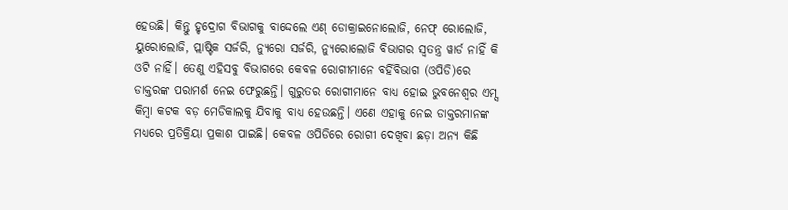ହେଉଛି। କିନ୍ତୁ ହୃଦ୍ରୋଗ ବିଭାଗକୁ ବାଦ୍ଦେଲେ ଏଣ୍ ଡୋକ୍ରାଇନୋଲୋଜି, ନେଫ୍ ରୋଲୋଜି, ୟୁରୋଲୋଜି, ପ୍ଲାଷ୍ଟିକ ସର୍ଜରି, ନ୍ୟୁରୋ ସର୍ଜରି, ନ୍ୟୁରୋଲୋଜି ବିଭାଗର ସ୍ବତନ୍ତ୍ର ୱାର୍ଡ ନାହିଁ କି ଓଟି ନାହିଁ। ତେଣୁ ଏହିସବୁ ବିଭାଗରେ କେବଳ ରୋଗୀମାନେ ବର୍ହିବିଭାଗ (ଓପିଡି)ରେ ଡାକ୍ତରଙ୍କ ପରାମର୍ଶ ନେଇ ଫେରୁଛନ୍ତି। ଗୁରୁତର ରୋଗୀମାନେ ବାଧ୍ୟ ହୋଇ ଭୁବନେଶ୍ବର ଏମ୍ସ କିମ୍ବା କଟକ ବଡ଼ ମେଡିକାଲକୁ ଯିବାକୁ ବାଧ୍ୟ ହେଉଛନ୍ତି। ଏଣେ ଏହାକୁ ନେଇ ଡାକ୍ତରମାନଙ୍କ ମଧ୍ୟରେ ପ୍ରତିକ୍ରିୟା ପ୍ରକାଶ ପାଇଛି। କେବଳ ଓପିଡିରେ ରୋଗୀ ଦେଖିବା ଛଡ଼ା ଅନ୍ୟ କିଛି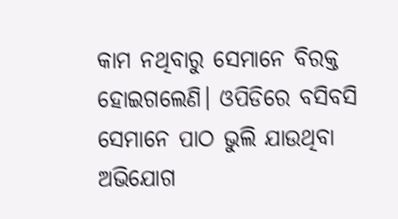କାମ ନଥିବାରୁ ସେମାନେ ବିରକ୍ତ ହୋଇଗଲେଣି। ଓପିଡିରେ ବସିବସି ସେମାନେ ପାଠ ଭୁଲି ଯାଉଥିବା ଅଭିଯୋଗ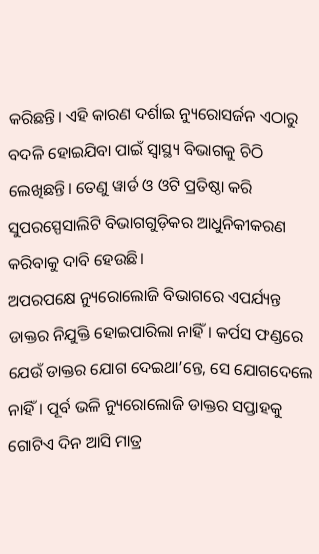କରିଛନ୍ତି। ଏହି କାରଣ ଦର୍ଶାଇ ନ୍ୟୁରୋସର୍ଜନ ଏଠାରୁ ବଦଳି ହୋଇଯିବା ପାଇଁ ସ୍ବାସ୍ଥ୍ୟ ବିଭାଗକୁ ଚିଠି ଲେଖିଛନ୍ତି। ତେଣୁ ୱାର୍ଡ ଓ ଓଟି ପ୍ରତିଷ୍ଠା କରି ସୁପରସ୍ପେସାଲିଟି ବିଭାଗଗୁଡ଼ିକର ଆଧୁନିକୀକରଣ କରିବାକୁ ଦାବି ହେଉଛି।
ଅପରପକ୍ଷେ ନ୍ୟୁରୋଲୋଜି ବିଭାଗରେ ଏପର୍ଯ୍ୟନ୍ତ ଡାକ୍ତର ନିଯୁକ୍ତି ହୋଇପାରିଲା ନାହିଁ। କର୍ପସ ଫଣ୍ଡରେ ଯେଉଁ ଡାକ୍ତର ଯୋଗ ଦେଇଥା’ନ୍ତେ, ସେ ଯୋଗଦେଲେ ନାହିଁ। ପୂର୍ବ ଭଳି ନ୍ୟୁରୋଲୋଜି ଡାକ୍ତର ସପ୍ତାହକୁ ଗୋଟିଏ ଦିନ ଆସି ମାତ୍ର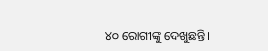୪୦ ରୋଗୀଙ୍କୁ ଦେଖୁଛନ୍ତି।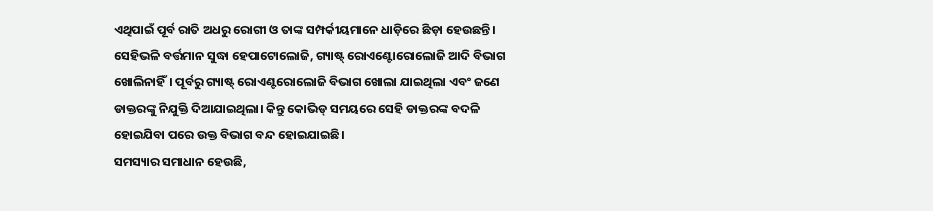ଏଥିପାଇଁ ପୂର୍ବ ରାତି ଅଧରୁ ରୋଗୀ ଓ ତାଙ୍କ ସମ୍ପର୍କୀୟମାନେ ଧାଡ଼ିରେ ଛିଡ଼ା ହେଉଛନ୍ତି। ସେହିଭଳି ବର୍ତ୍ତମାନ ସୁଦ୍ଧା ହେପାଟୋଲୋଜି, ଗ୍ୟାଷ୍ଟ୍ ରୋଏଣ୍ଟୋରୋଲୋଜି ଆଦି ବିଭାଗ ଖୋଲିନାହିଁ। ପୂର୍ବରୁ ଗ୍ୟାଷ୍ଟ୍ ରୋଏଣ୍ଟରୋଲୋଜି ବିଭାଗ ଖୋଲା ଯାଇଥିଲା ଏବଂ ଜଣେ ଡାକ୍ତରଙ୍କୁ ନିଯୁକ୍ତି ଦିଆଯାଇଥିଲା। କିନ୍ତୁ କୋଭିଡ୍ ସମୟରେ ସେହି ଡାକ୍ତରଙ୍କ ବଦଳି ହୋଇଯିବା ପରେ ଉକ୍ତ ବିଭାଗ ବନ୍ଦ ହୋଇଯାଇଛି।
ସମସ୍ୟାର ସମାଧାନ ହେଉଛି,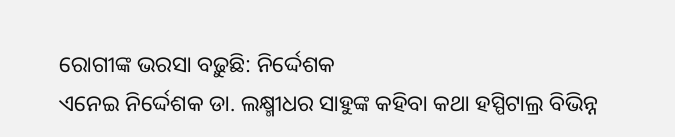ରୋଗୀଙ୍କ ଭରସା ବଢ଼ୁଛି: ନିର୍ଦ୍ଦେଶକ
ଏନେଇ ନିର୍ଦ୍ଦେଶକ ଡା. ଲକ୍ଷ୍ମୀଧର ସାହୁଙ୍କ କହିବା କଥା ହସ୍ପିଟାଲ୍ର ବିଭିନ୍ନ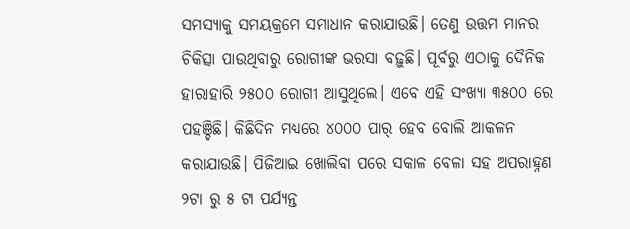ସମସ୍ୟାକୁ ସମୟକ୍ରମେ ସମାଧାନ କରାଯାଉଛି। ତେଣୁ ଉତ୍ତମ ମାନର ଚିକିତ୍ସା ପାଉଥିବାରୁ ରୋଗୀଙ୍କ ଭରସା ବଢ଼ୁଛି। ପୂର୍ବରୁ ଏଠାକୁ ଦୈନିକ ହାରାହାରି ୨୫୦୦ ରୋଗୀ ଆସୁଥିଲେ। ଏବେ ଏହି ସଂଖ୍ୟା ୩୫୦୦ ରେ ପହଞ୍ଚିଛି। କିଛିଦିନ ମଧ୍ୟରେ ୪୦୦୦ ପାର୍ ହେବ ବୋଲି ଆକଳନ କରାଯାଉଛି। ପିଜିଆଇ ଖୋଲିବା ପରେ ସକାଳ ବେଳା ସହ ଅପରାହ୍ନଣ ୨ଟା ରୁ ୫ ଟା ପର୍ଯ୍ୟନ୍ତ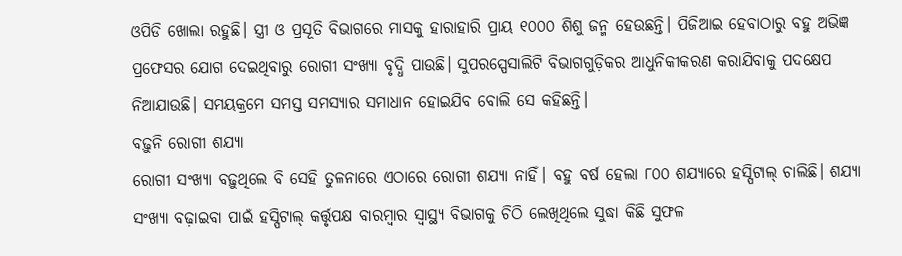ଓପିଡି ଖୋଲା ରହୁଛି। ସ୍ତ୍ରୀ ଓ ପ୍ରସୂତି ବିଭାଗରେ ମାସକୁ ହାରାହାରି ପ୍ରାୟ ୧୦୦୦ ଶିଶୁ ଜନ୍ମ ହେଉଛନ୍ତି। ପିଜିଆଇ ହେବାଠାରୁ ବହୁ ଅଭିଜ୍ଞ ପ୍ରଫେସର ଯୋଗ ଦେଇଥିବାରୁ ରୋଗୀ ସଂଖ୍ୟା ବୃଦ୍ଧି ପାଉଛି। ସୁପରସ୍ପେସାଲିଟି ବିଭାଗଗୁଡ଼ିକର ଆଧୁନିକୀକରଣ କରାଯିବାକୁ ପଦକ୍ଷେପ ନିଆଯାଉଛି। ସମୟକ୍ରମେ ସମସ୍ତ ସମସ୍ୟାର ସମାଧାନ ହୋଇଯିବ ବୋଲି ସେ କହିଛନ୍ତି।
ବଢ଼ୁନି ରୋଗୀ ଶଯ୍ୟା
ରୋଗୀ ସଂଖ୍ୟା ବଢ଼ୁଥିଲେ ବି ସେହି ତୁଳନାରେ ଏଠାରେ ରୋଗୀ ଶଯ୍ୟା ନାହିଁ। ବହୁ ବର୍ଷ ହେଲା ୮୦୦ ଶଯ୍ୟାରେ ହସ୍ପିଟାଲ୍ ଚାଲିଛି। ଶଯ୍ୟା ସଂଖ୍ୟା ବଢ଼ାଇବା ପାଇଁ ହସ୍ପିଟାଲ୍ କର୍ତ୍ତୃପକ୍ଷ ବାରମ୍ବାର ସ୍ବାସ୍ଥ୍ୟ ବିଭାଗକୁ ଚିଠି ଲେଖିଥିଲେ ସୁଦ୍ଧା କିଛି ସୁଫଳ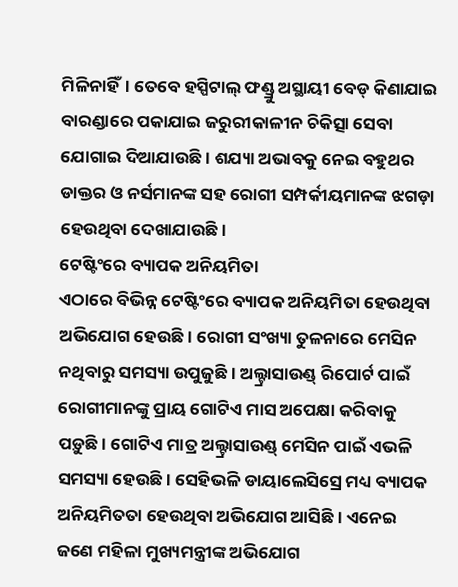ମିଳିନାହିଁ। ତେବେ ହସ୍ପିଟାଲ୍ ଫଣ୍ଡ୍ରୁ ଅସ୍ଥାୟୀ ବେଡ୍ କିଣାଯାଇ ବାରଣ୍ଡାରେ ପକାଯାଇ ଜରୁରୀକାଳୀନ ଚିକିତ୍ସା ସେବା ଯୋଗାଇ ଦିଆଯାଉଛି। ଶଯ୍ୟା ଅଭାବକୁ ନେଇ ବହୁଥର ଡାକ୍ତର ଓ ନର୍ସମାନଙ୍କ ସହ ରୋଗୀ ସମ୍ପର୍କୀୟମାନଙ୍କ ଝଗଡ଼ା ହେଉଥିବା ଦେଖାଯାଉଛି।
ଟେଷ୍ଟିଂରେ ବ୍ୟାପକ ଅନିୟମିତା
ଏଠାରେ ବିଭିନ୍ନ ଟେଷ୍ଟିଂରେ ବ୍ୟାପକ ଅନିୟମିତା ହେଉଥିବା ଅଭିଯୋଗ ହେଉଛି। ରୋଗୀ ସଂଖ୍ୟା ତୁଳନାରେ ମେସିନ ନଥିବାରୁ ସମସ୍ୟା ଉପୁଜୁଛି। ଅଲ୍ଟ୍ରାସାଉଣ୍ଡ୍ ରିପୋର୍ଟ ପାଇଁ ରୋଗୀମାନଙ୍କୁ ପ୍ରାୟ ଗୋଟିଏ ମାସ ଅପେକ୍ଷା କରିବାକୁ ପଡ଼ୁଛି। ଗୋଟିଏ ମାତ୍ର ଅଲ୍ଟ୍ରାସାଉଣ୍ଡ୍ ମେସିନ ପାଇଁ ଏଭଳି ସମସ୍ୟା ହେଉଛି। ସେହିଭଳି ଡାୟାଲେସିସ୍ରେ ମଧ୍ୟ ବ୍ୟାପକ ଅନିୟମିତତା ହେଉଥିବା ଅଭିଯୋଗ ଆସିଛି। ଏନେଇ ଜଣେ ମହିଳା ମୁଖ୍ୟମନ୍ତ୍ରୀଙ୍କ ଅଭିଯୋଗ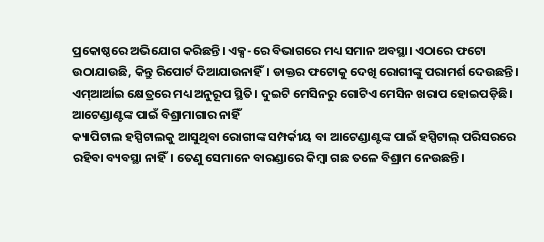ପ୍ରକୋଷ୍ଠରେ ଅଭିଯୋଗ କରିଛନ୍ତି। ଏକ୍ସ-ରେ ବିଭାଗରେ ମଧ୍ୟ ସମାନ ଅବସ୍ଥା। ଏଠାରେ ଫଟୋ ଉଠାଯାଉଛି, କିନ୍ତୁ ରିପୋର୍ଟ ଦିଆଯାଉନାହିଁ। ଡାକ୍ତର ଫଟୋକୁ ଦେଖି ରୋଗୀଙ୍କୁ ପରାମର୍ଶ ଦେଉଛନ୍ତି। ଏମ୍ଆର୍ଆଇ କ୍ଷେତ୍ରରେ ମଧ୍ୟ ଅନୁରୂପ ସ୍ଥିତି। ଦୁଇଟି ମେସିନରୁ ଗୋଟିଏ ମେସିନ ଖରାପ ହୋଇପଡ଼ିଛି।
ଆଟେଣ୍ଡାଣ୍ଟଙ୍କ ପାଇଁ ବିଶ୍ରାମାଗାର ନାହିଁ
କ୍ୟାପିଟାଲ ହସ୍ପିଟାଲକୁ ଆସୁଥିବା ରୋଗୀଙ୍କ ସମ୍ପର୍କୀୟ ବା ଆଟେଣ୍ଡାଣ୍ଟଙ୍କ ପାଇଁ ହସ୍ପିଟାଲ୍ ପରିସରରେ ରହିବା ବ୍ୟବସ୍ଥା ନାହିଁ। ତେଣୁ ସେମାନେ ବାରଣ୍ଡାରେ କିମ୍ବା ଗଛ ତଳେ ବିଶ୍ରାମ ନେଉଛନ୍ତି।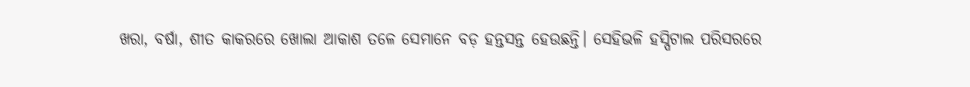ଖରା, ବର୍ଷା, ଶୀତ କାକରରେ ଖୋଲା ଆକାଶ ତଳେ ସେମାନେ ବଡ଼ ହନ୍ତସନ୍ତ ହେଉଛନ୍ତି। ସେହିଭଳି ହସ୍ପିଟାଲ ପରିସରରେ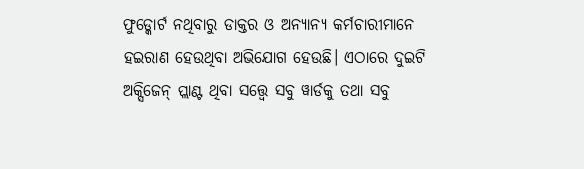ଫୁଡ୍କୋର୍ଟ ନଥିବାରୁ ଡାକ୍ତର ଓ ଅନ୍ୟାନ୍ୟ କର୍ମଚାରୀମାନେ ହଇରାଣ ହେଉଥିବା ଅଭିଯୋଗ ହେଉଛି। ଏଠାରେ ଦୁଇଟି ଅକ୍ସିଜେନ୍ ପ୍ଲାଣ୍ଟ ଥିବା ସତ୍ତ୍ବେ ସବୁ ୱାର୍ଡକୁ ତଥା ସବୁ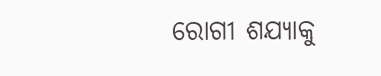ରୋଗୀ ଶଯ୍ୟାକୁ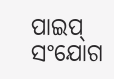ପାଇପ୍ ସଂଯୋଗ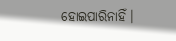ହୋଇପାରିନାହିଁ।